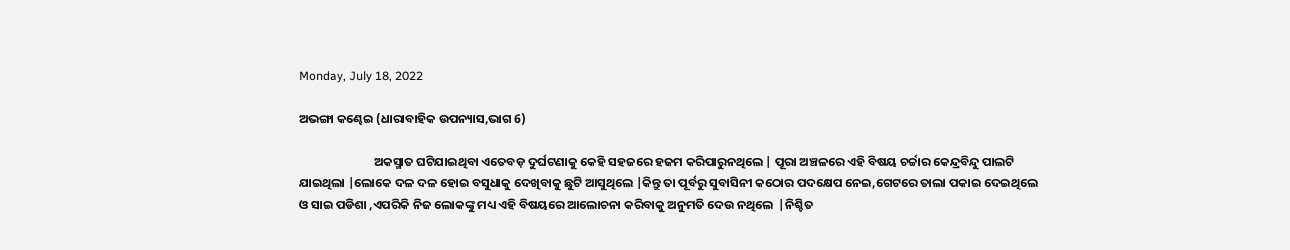Monday, July 18, 2022

ଅଭଙ୍ଗା କଣ୍ଢେଇ (ଧାରାବାହିକ ଉପନ୍ୟାସ,ଭାଗ 6)

                           ଅକସ୍ମାତ ଘଟିଯାଇଥିବା ଏତେବଡ଼ ଦୁର୍ଘଟଣାକୁ କେହି ସହଜରେ ହଜମ କରିପାରୁନଥିଲେ | ପୂରା ଅଞ୍ଚଳରେ ଏହି ବିଷୟ ଚର୍ଚ୍ଚାର କେନ୍ଦ୍ରବିନ୍ଦୁ ପାଲଟି ଯାଇଥିଲା |ଲୋକେ ଦଳ ଦଳ ହୋଇ ବସୁଧାକୁ ଦେଖିବାକୁ ଛୁଟି ଆସୁଥିଲେ |କିନ୍ତୁ ତା ପୂର୍ବରୁ ସୁବାସିନୀ କଠୋର ପଦକ୍ଷେପ ନେଇ,ଗେଟରେ ତାଲା ପକାଇ ଦେଇଥିଲେ ଓ ସାଇ ପଡିଶା ,ଏପରିକି ନିଜ ଲୋକଙ୍କୁ ମଧ୍ୟ ଏହି ବିଷୟରେ ଆଲୋଚନା କରିବାକୁ ଅନୁମତି ଦେଉ ନଥିଲେ  |ନିଶ୍ଚିତ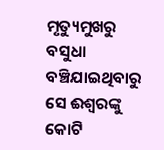ମୃତ୍ୟୁମୁଖରୁ ବସୁଧା ବଞ୍ଚିଯାଇଥିବାରୁ ସେ ଈଶ୍ୱରଙ୍କୁ କୋଟି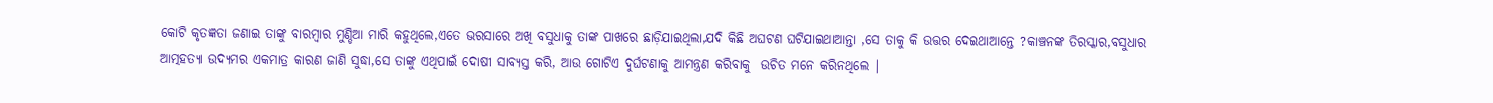କୋଟି କୃତଜ୍ଞତା ଜଣାଇ ତାଙ୍କୁ ବାରମ୍ବାର ମୁଣ୍ଡିଆ ମାରି କହୁଥିଲେ,ଏତେ ଭରସାରେ ଅଖି ବସୁଧାକୁ ତାଙ୍କ ପାଖରେ ଛାଡ଼ିଯାଇଥିଲା,ଯଦି କିଛି ଅଘଟଣ ଘଟିଯାଇଥାଆନ୍ତା ,ସେ ତାକୁ କି ଉତ୍ତର ଦେଇଥାଆନ୍ତେ ?କାଞ୍ଚନଙ୍କ ତିରସ୍କାର,ବସୁଧାର ଆତ୍ମହତ୍ୟା ଉଦ୍ୟମର ଏକମାତ୍ର କାରଣ ଜାଣି ସୁଦ୍ଧା,ସେ ତାଙ୍କୁ ଏଥିପାଇଁ ଦୋଷୀ ସାବ୍ୟସ୍ତ କରି, ଆଉ ଗୋଟିଏ ଦୁର୍ଘଟଣାକୁ ଆମନ୍ତ୍ରଣ କରିବାକୁ  ଉଚିତ ମନେ କରିନଥିଲେ |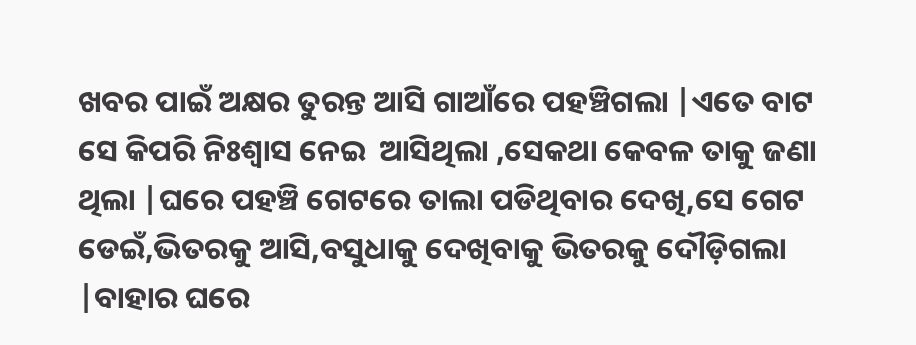ଖବର ପାଇଁ ଅକ୍ଷର ତୁରନ୍ତ ଆସି ଗାଆଁରେ ପହଞ୍ଚିଗଲା |ଏତେ ବାଟ ସେ କିପରି ନିଃଶ୍ୱାସ ନେଇ  ଆସିଥିଲା ,ସେକଥା କେବଳ ତାକୁ ଜଣା ଥିଲା |ଘରେ ପହଞ୍ଚି ଗେଟରେ ତାଲା ପଡିଥିବାର ଦେଖି,ସେ ଗେଟ ଡେଇଁ,ଭିତରକୁ ଆସି,ବସୁଧାକୁ ଦେଖିବାକୁ ଭିତରକୁ ଦୌଡ଼ିଗଲା |ବାହାର ଘରେ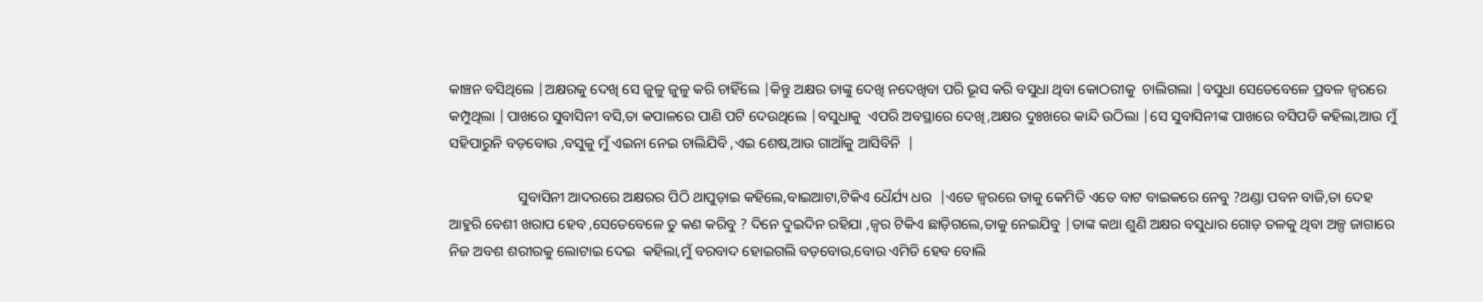କାଞ୍ଚନ ବସିଥିଲେ |ଅକ୍ଷରକୁ ଦେଖି ସେ ଜୁଳୁ ଜୁଳୁ କରି ଚାହିଁଲେ |କିନ୍ତୁ ଅକ୍ଷର ତାଙ୍କୁ ଦେଖି ନଦେଖିବା ପରି ଭୂସ କରି ବସୁଧା ଥିବା କୋଠରୀକୁ  ଚାଲିଗଲା |ବସୁଧା ସେତେବେଳେ ପ୍ରବଳ ଜ୍ୱରରେ କମ୍ପୁଥିଲା |ପାଖରେ ସୁବାସିନୀ ବସି,ତା କପାଳରେ ପାଣି ପଟି ଦେଉଥିଲେ |ବସୁଧାକୁ  ଏପରି ଅବସ୍ଥାରେ ଦେଖି,ଅକ୍ଷର ଦୁଃଖରେ କାନ୍ଦି ଉଠିଲା |ସେ ସୁବାସିନୀଙ୍କ ପାଖରେ ବସିପଡି କହିଲା,ଆଉ ମୁଁ ସହିପାରୁନି ବଡ଼ବୋଉ ,ବସୁକୁ ମୁଁ ଏଇନା ନେଇ ଚାଲିଯିବି ,ଏଇ ଶେଷ,ଆଉ ଗାଆଁକୁ ଆସିବିନି  |

                   ସୁବାସିନୀ ଆଦରରେ ଅକ୍ଷରର ପିଠି ଥାପୁଡ଼ାଇ କହିଲେ,ବାଇଆଟା,ଟିକିଏ ଧୈର୍ଯ୍ୟ ଧର  |ଏତେ ଜ୍ୱରରେ ତାକୁ କେମିତି ଏତେ ବାଟ ବାଇକରେ ନେବୁ ?ଥଣ୍ଡା ପବନ ବାଜି,ତା ଦେହ ଆହୁରି ବେଶୀ ଖରାପ ହେବ ,ସେତେବେଳେ ତୁ କଣ କରିବୁ ? ଦିନେ ଦୁଇଦିନ ରହିଯା ,ଜ୍ୱର ଟିକିଏ ଛାଡ଼ିଗଲେ,ତାକୁ ନେଇଯିବୁ |ତାଙ୍କ କଥା ଶୁଣି ଅକ୍ଷର ବସୁଧାର ଗୋଡ଼ ତଳକୁ ଥିବା ଅଳ୍ପ ଜାଗାରେ ନିଜ ଅବଶ ଶରୀରକୁ ଲୋଟାଇ ଦେଇ  କହିଲା,ମୁଁ ବରବାଦ ହୋଇଗଲି ବଡ଼ବୋଉ,ବୋଉ ଏମିତି ହେବ ବୋଲି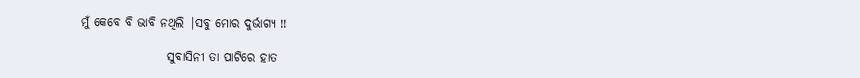ମୁଁ କେବେ ବି ଭାବି ନଥିଲି |ସବୁ ମୋର ଦୁର୍ଭାଗ୍ୟ !!

                  ସୁବାସିନୀ ତା ପାଟିରେ ହାତ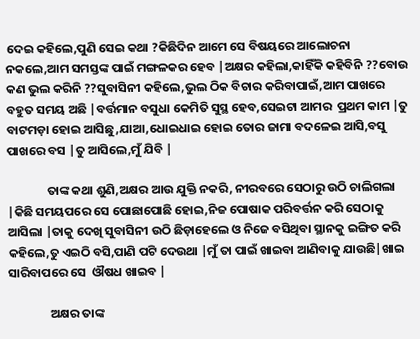ଦେଇ କହିଲେ,ପୁଣି ସେଇ କଥା ?କିଛିଦିନ ଆମେ ସେ ବିଷୟରେ ଆଲୋଚନା ନକଲେ,ଆମ ସମସ୍ତଙ୍କ ପାଇଁ ମଙ୍ଗଳକର ହେବ |ଅକ୍ଷର କହିଲା,କାହିଁକି କହିବିନି ??ବୋଉ କଣ ଭୁଲ କରିନି ??ସୁବାସିନୀ କହିଲେ,ଭୁଲ ଠିକ ବିଚାର କରିବାପାଇଁ,ଆମ ପାଖରେ ବହୁତ ସମୟ ଅଛି |ବର୍ତ୍ତମାନ ବସୁଧା କେମିତି ସୁସ୍ଥ ହେବ,ସେଇଟା ଆମର  ପ୍ରଥମ କାମ |ତୁ ବାଟମଡ଼ା ହୋଇ ଆସିଛୁ,ଯାଆ,ଧୋଇଧାଇ ହୋଇ ତୋର ଜାମା ବଦଳେଇ ଆସି,ବସୁ ପାଖରେ ବସ |ତୁ ଆସିଲେ,ମୁଁ ଯିବି |

              ତାଙ୍କ କଥା ଶୁଣି,ଅକ୍ଷର ଆଉ ଯୁକ୍ତି ନକରି, ନୀରବରେ ସେଠାରୁ ଉଠି ଚାଲିଗଲା |କିଛି ସମୟପରେ ସେ ପୋଛାପୋଛି ହୋଇ,ନିଜ ପୋଷାକ ପରିବର୍ତ୍ତନ କରି ସେଠାକୁ ଆସିଲା |ତାକୁ ଦେଖି ସୁବାସିନୀ ଉଠି ଛିଡ଼ାହେଲେ ଓ ନିଜେ ବସିଥିବା ସ୍ଥାନକୁ ଇଙ୍ଗିତ କରି କହିଲେ,ତୁ ଏଇଠି ବସି,ପାଣି ପଟି ଦେଉଥା |ମୁଁ ତା ପାଇଁ ଖାଇବା ଆଣିବାକୁ ଯାଉଛି|ଖାଇ ସାରିବାପରେ ସେ  ଔଷଧ ଖାଇବ |

               ଅକ୍ଷର ତାଙ୍କ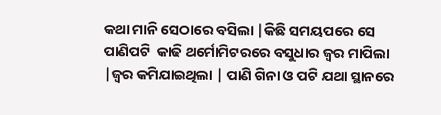କଥା ମାନି ସେଠାରେ ବସିଲା |କିଛି ସମୟପରେ ସେ  ପାଣିପଟି  କାଢି ଥର୍ମୋମିଟରରେ ବସୁଧାର ଜ୍ୱର ମାପିଲା |ଜ୍ୱର କମିଯାଇଥିଲା | ପାଣି ଗିନା ଓ ପଟି ଯଥା ସ୍ଥାନରେ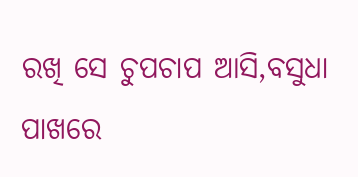ରଖି ସେ ଚୁପଚାପ ଆସି,ବସୁଧା ପାଖରେ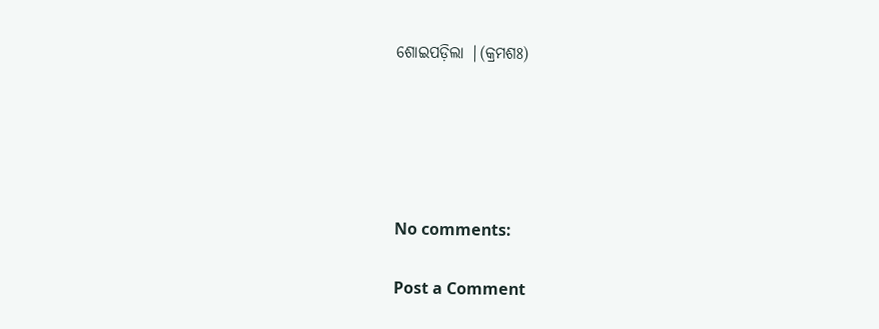ଶୋଇପଡ଼ିଲା |(କ୍ରମଶଃ)





No comments:

Post a Comment